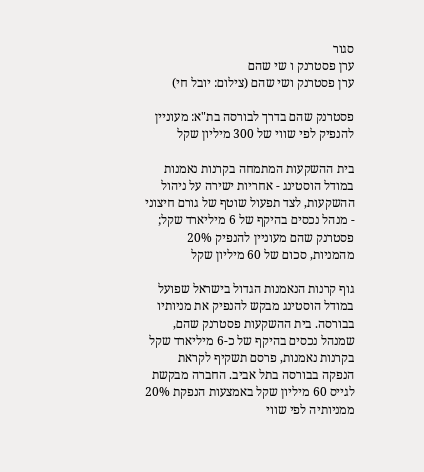סגור
ערן פסטרנק ו שי שהם
ערן פסטרנק ושי שהם (צילום: יובל חי)

פסטרנק שהם בדרך לבורסה בת"א: מעוניין להנפיק לפי שווי של 300 מיליון שקל

בית ההשקעות המתמחה בקרנות נאמנות במודל הוסטינג - אחריות ישירה על ניהול ההשקעות, לצד תפעול שוטף של גורם חיצוני - מנהל נכסים בהיקף של 6 מיליארד שקל; פסטרנק שהם מעוניין להנפיק 20% מהמניות, סכום של 60 מיליון שקל

גוף קרנות הנאמנות הגדול בישראל שפועל במודל הוסטינג מבקש להנפיק את מניותיו בבורסה. בית ההשקעות פסטרנק שהם, שמנהל נכסים בהיקף של כ-6 מיליארד שקל בקרנות נאמנות, פרסם תשקיף לקראת הנפקה בבורסה בתל אביב. החברה מבקשת לגייס 60 מיליון שקל באמצעות הנפקת 20% ממניותיה לפי שווי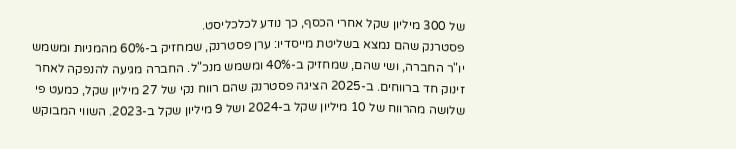של 300 מיליון שקל אחרי הכסף, כך נודע לכלכליסט.
פסטרנק שהם נמצא בשליטת מייסדיו: ערן פסטרנק, שמחזיק ב-60% מהמניות ומשמש יו"ר החברה, ושי שהם, שמחזיק ב-40% ומשמש מנכ"ל. החברה מגיעה להנפקה לאחר זינוק חד ברווחים. ב-2025 הציגה פסטרנק שהם רווח נקי של 27 מיליון שקל, כמעט פי שלושה מהרווח של 10 מיליון שקל ב-2024 ושל 9 מיליון שקל ב-2023. השווי המבוקש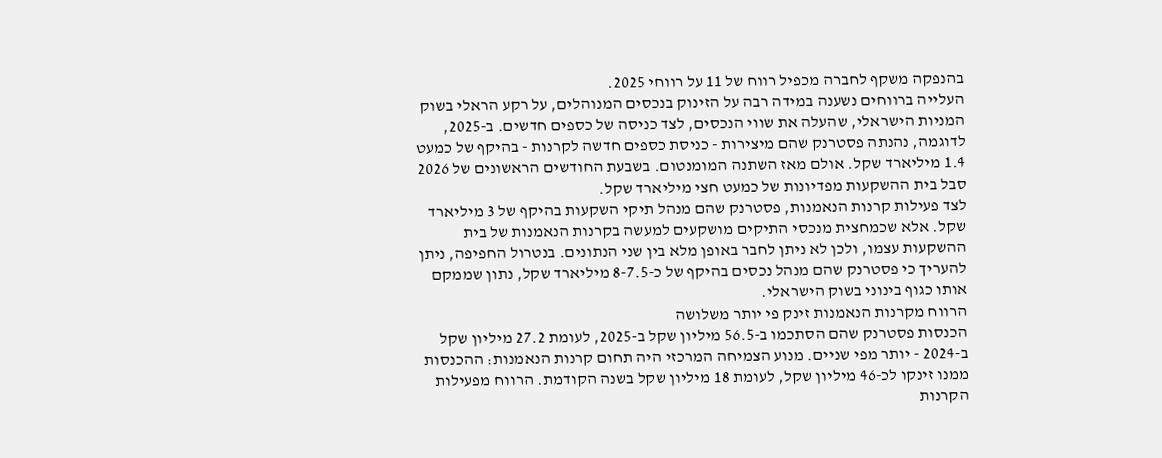בהנפקה משקף לחברה מכפיל רווח של 11 על רווחי 2025.
העלייה ברווחים נשענה במידה רבה על הזינוק בנכסים המנוהלים, על רקע הראלי בשוק המניות הישראלי, שהעלה את שווי הנכסים, לצד כניסה של כספים חדשים. ב-2025, לדוגמה, נהנתה פסטרנק שהם מיצירות - כניסת כספים חדשה לקרנות - בהיקף של כמעט 1.4 מיליארד שקל. אולם מאז השתנה המומנטום. בשבעת החודשים הראשונים של 2026 סבל בית ההשקעות מפדיונות של כמעט חצי מיליארד שקל.
לצד פעילות קרנות הנאמנות, פסטרנק שהם מנהל תיקי השקעות בהיקף של 3 מיליארד שקל. אלא שכמחצית מנכסי התיקים מושקעים למעשה בקרנות הנאמנות של בית ההשקעות עצמו, ולכן לא ניתן לחבר באופן מלא בין שני הנתונים. בנטרול החפיפה, ניתן להעריך כי פסטרנק שהם מנהל נכסים בהיקף של כ-8-7.5 מיליארד שקל, נתון שממקם אותו כגוף בינוני בשוק הישראלי.
הרווח מקרנות הנאמנות זינק פי יותר משלושה
הכנסות פסטרנק שהם הסתכמו ב-56.5 מיליון שקל ב-2025, לעומת 27.2 מיליון שקל ב-2024 - יותר מפי שניים. מנוע הצמיחה המרכזי היה תחום קרנות הנאמנות: ההכנסות ממנו זינקו לכ-46 מיליון שקל, לעומת 18 מיליון שקל בשנה הקודמת. הרווח מפעילות הקרנות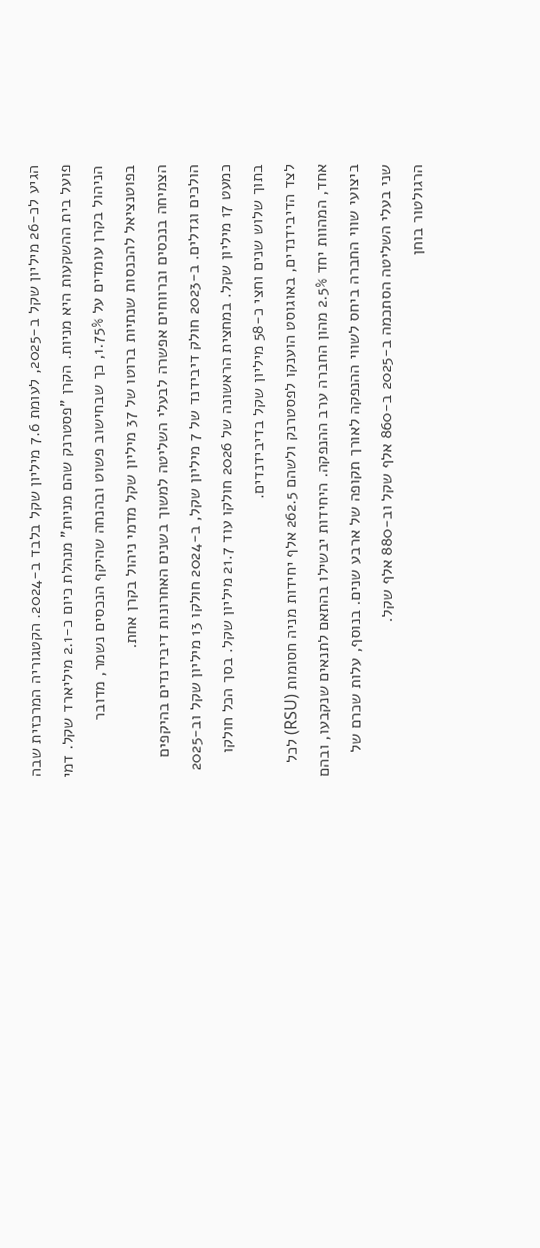הגיע לכ-26 מיליון שקל ב-2025, לעומת 7.6 מיליון שקל בלבד ב-2024. הקטגוריה המרכזית שבה פועל בית ההשקעות היא מניות. הקרן "פסטרנק שהם מניות" מנהלת כיום כ-2.1 מיליארד שקל. דמי הניהול בקרן עומדים על 1.75%, כך שבחישוב פשוט ובהנחה שהיקף הנכסים נשמר, מדובר בפוטנציאל להכנסות שנתיות ברוטו של 37 מיליון שקל מדמי ניהול בקרן אחת.
הצמיחה בנכסים וברווחים אפשרה לבעלי השליטה למשוך בשנים האחרונות דיבידנדים בהיקפים הולכים וגדלים. ב-2023 חולק דיבידנד של 7 מיליון שקל, ב-2024 חולקו 13 מיליון שקל וב-2025 כמעט 17 מיליון שקל. במחצית הראשונה של 2026 חולקו עוד 21.7 מיליון שקל. בסך הכל חולקו בתוך שלוש שנים וחצי כ-58 מיליון שקל בדיבידנדים.
לצד הדיבידנדים, באוגוסט הוענקו לפסטרנק ולשהם 262.5 אלף יחידות מניה חסומות (RSU) לכל אחד, המהוות יחד 2.5% מהון החברה ערב ההנפקה. היחידות יבשילו בהתאם לתנאים שנקבעו, ובהם ביצועי שווי החברה ביחס לשווי ההנפקה לאורך תקופה של ארבע שנים. בנוסף, עלות שכרם של שני בעלי השליטה הסתכמה ב-2025 ב-860 אלף שקל וב-880 אלף שקל.
הרגולטור בוחן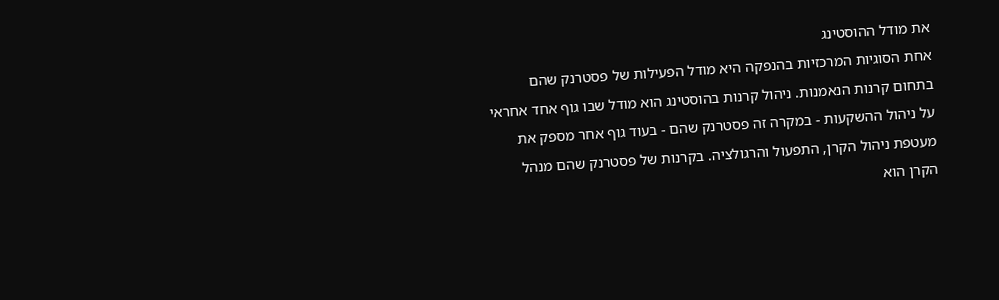את מודל ההוסטינג
אחת הסוגיות המרכזיות בהנפקה היא מודל הפעילות של פסטרנק שהם בתחום קרנות הנאמנות. ניהול קרנות בהוסטינג הוא מודל שבו גוף אחד אחראי על ניהול ההשקעות - במקרה זה פסטרנק שהם - בעוד גוף אחר מספק את מעטפת ניהול הקרן, התפעול והרגולציה. בקרנות של פסטרנק שהם מנהל הקרן הוא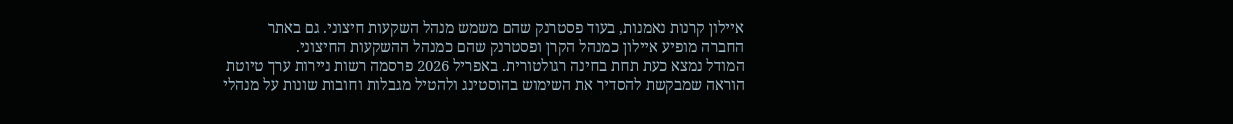איילון קרנות נאמנות, בעוד פסטרנק שהם משמש מנהל השקעות חיצוני. גם באתר החברה מופיע איילון כמנהל הקרן ופסטרנק שהם כמנהל ההשקעות החיצוני.
המודל נמצא כעת תחת בחינה רגולטורית. באפריל 2026 פרסמה רשות ניירות ערך טיוטת הוראה שמבקשת להסדיר את השימוש בהוסטינג ולהטיל מגבלות וחובות שונות על מנהלי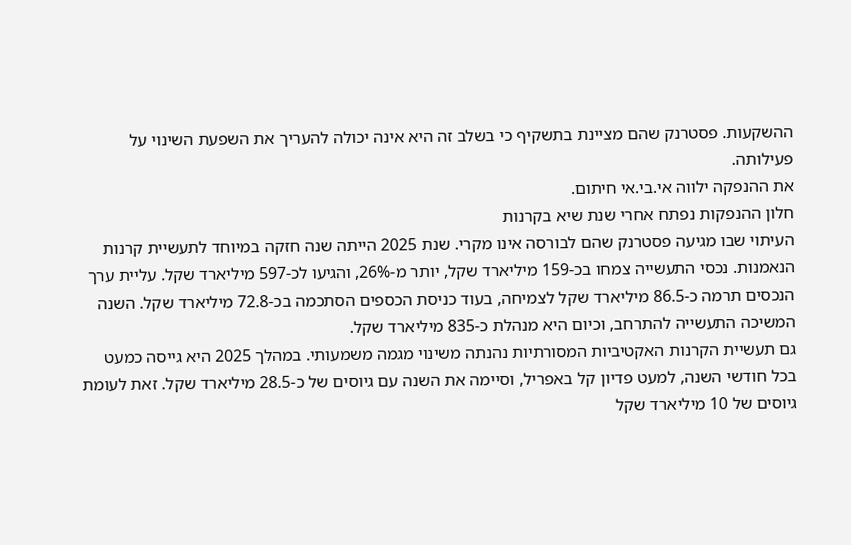ההשקעות. פסטרנק שהם מציינת בתשקיף כי בשלב זה היא אינה יכולה להעריך את השפעת השינוי על פעילותה.
את ההנפקה ילווה אי.בי.אי חיתום.
חלון ההנפקות נפתח אחרי שנת שיא בקרנות
העיתוי שבו מגיעה פסטרנק שהם לבורסה אינו מקרי. שנת 2025 הייתה שנה חזקה במיוחד לתעשיית קרנות הנאמנות. נכסי התעשייה צמחו בכ-159 מיליארד שקל, יותר מ-26%, והגיעו לכ-597 מיליארד שקל. עליית ערך הנכסים תרמה כ-86.5 מיליארד שקל לצמיחה, בעוד כניסת הכספים הסתכמה בכ-72.8 מיליארד שקל. השנה המשיכה התעשייה להתרחב, וכיום היא מנהלת כ-835 מיליארד שקל.
גם תעשיית הקרנות האקטיביות המסורתיות נהנתה משינוי מגמה משמעותי. במהלך 2025 היא גייסה כמעט בכל חודשי השנה, למעט פדיון קל באפריל, וסיימה את השנה עם גיוסים של כ-28.5 מיליארד שקל. זאת לעומת גיוסים של 10 מיליארד שקל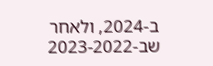ב-2024, ולאחר שב-2023-2022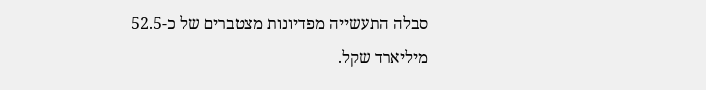סבלה התעשייה מפדיונות מצטברים של כ-52.5 מיליארד שקל.